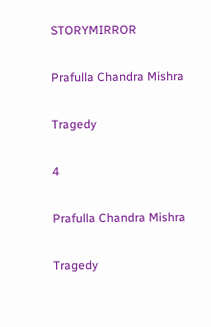STORYMIRROR

Prafulla Chandra Mishra

Tragedy

4

Prafulla Chandra Mishra

Tragedy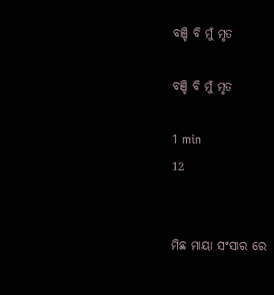ବଞ୍ଚି ବି ମୁଁ ମୃତ

ବଞ୍ଚି ବି ମୁଁ ମୃତ

1 min
12


ମିଛ ମାୟା ସଂସାର ରେ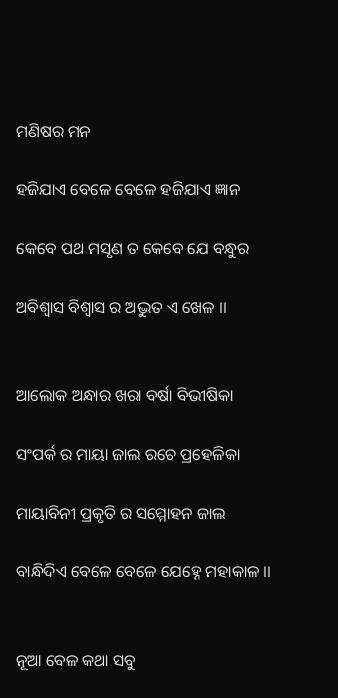ମଣିଷର ମନ

ହଜିଯାଏ ବେଳେ ବେଳେ ହଜିଯାଏ ଜ୍ଞାନ

କେବେ ପଥ ମସୃଣ ତ କେବେ ଯେ ବନ୍ଧୁର

ଅବିଶ୍ବାସ ବିଶ୍ଵାସ ର ଅଦ୍ଭୁତ ଏ ଖେଳ ।।


ଆଲୋକ ଅନ୍ଧାର ଖରା ବର୍ଷା ବିଭୀଷିକା

ସଂପର୍କ ର ମାୟା ଜାଲ ରଚେ ପ୍ରହେଳିକା

ମାୟାବିନୀ ପ୍ରକୃତି ର ସମ୍ମୋହନ ଜାଲ

ବାନ୍ଧିଦିଏ ବେଳେ ବେଳେ ଯେହ୍ନେ ମହାକାଳ ।।


ନୂଆ ବେଳ କଥା ସବୁ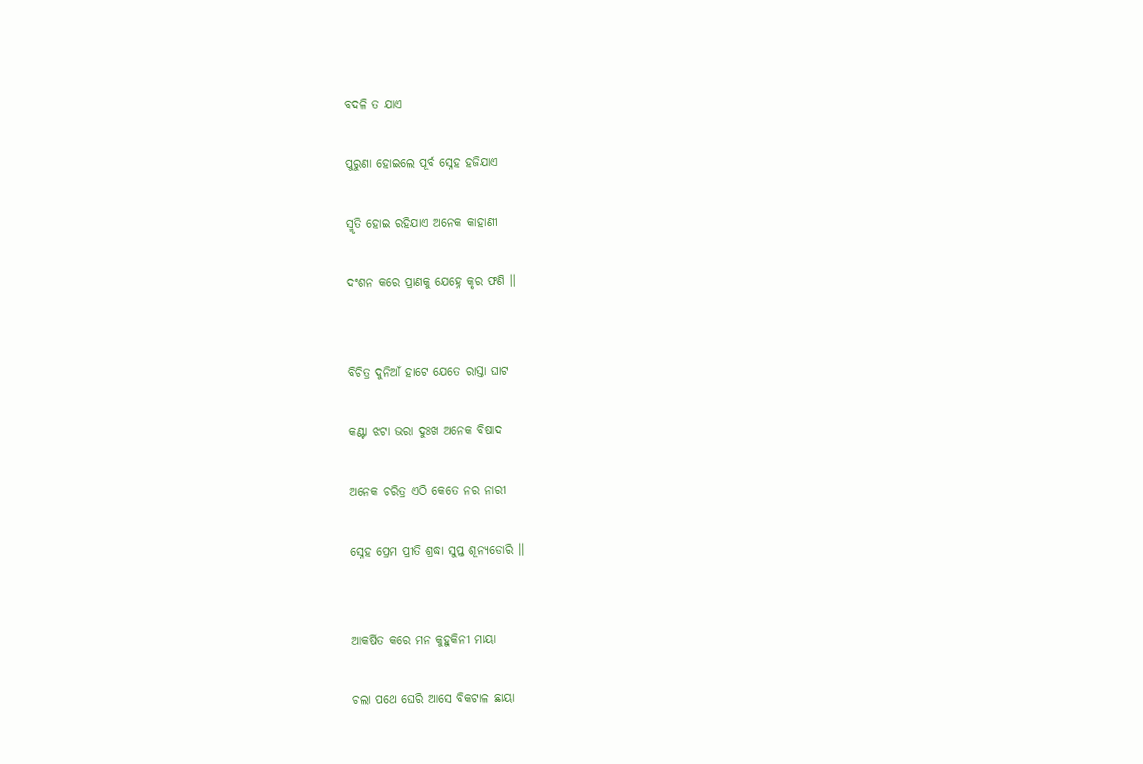ବଦଳି ତ ଯାଏ

ପୁରୁଣା ହୋଇଲେ ପୂର୍ବ ସ୍ନେହ ହଜିଯାଏ

ସ୍ମୃତି ହୋଇ ର‌ହିଯାଏ ଅନେକ କାହାଣୀ

ଦଂଶନ କରେ ପ୍ରାଣକୁ ଯେହ୍ନେ କୃର ଫଣି ।।


ବିଚିତ୍ର ଦୁନିଆଁ ହାଟେ ଯେତେ ରାସ୍ତା ଘାଟ

କଣ୍ଟା ଝଟା ଭରା ଦୁଃଖ ଅନେକ ବିଷାଦ

ଅନେକ ଚରିତ୍ର ଏଠି କେତେ ନର ନାରୀ

ସ୍ନେହ ପ୍ରେମ ପ୍ରୀତି ଶ୍ରଦ୍ଧା ସୁପ୍ତ ଶୂନ୍ୟଡୋରି ।।


ଆକର୍ଷିତ କରେ ମନ କୁହୁକିନୀ ମାୟା

ଚଲା ପଥେ ଘେରି ଆସେ ବିକଟାଳ ଛାୟା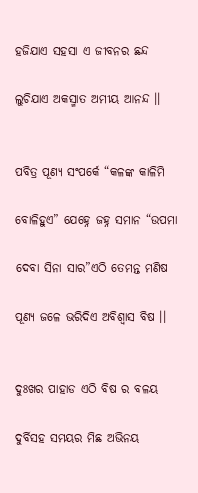ହଜିଯାଏ ସହସା ଏ ଜୀବନର ଛନ୍ଦ

ଲୁଚିଯାଏ ଅକସ୍ମାତ ଅମୀୟ ଆନନ୍ଦ ।।


ପବିତ୍ର ପୂଣ୍ୟ ସଂପର୍କେ “କଳଙ୍କ କାଳିମି

ବୋଳିହୁଏ” ଯେହ୍ନେ ଜହ୍ନ ସମାନ “ଉପମା

ଦେବା ସିନା ସାର”ଏଠି ତେମନ୍ତ ମଣିଷ

ପୂଣ୍ୟ ଜଳେ ଭରିଦିଏ ଅବିଶ୍ୱାସ ବିଷ ।।


ଦୁଃଖର ପାହାଡ ଏଠି ବିଷ ର ବଳୟ

ଦୁର୍ବିସହ ସମୟର ମିଛ ଅଭିନୟ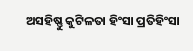ଅସହିଷ୍ଣୁ କୁଟିଳତା ହିଂସା ପ୍ରତିହିଂସା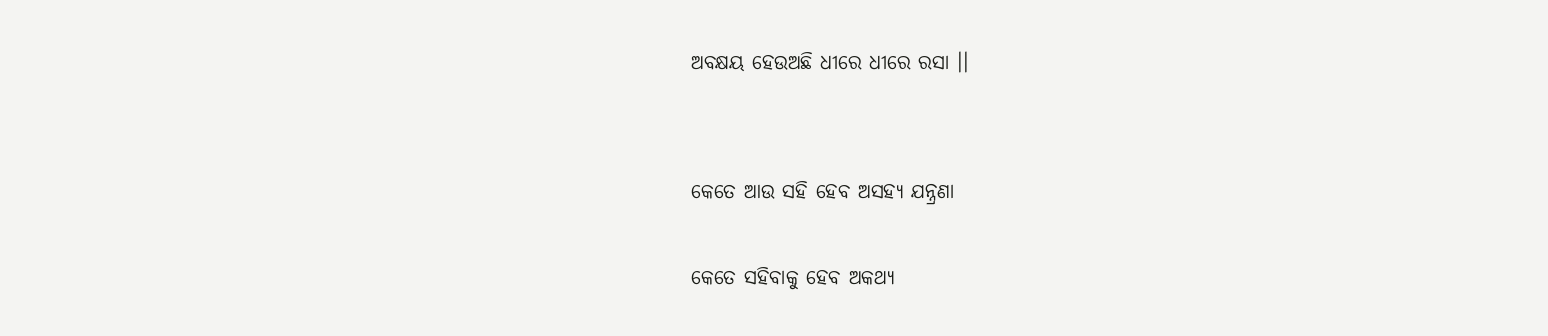ଅବକ୍ଷୟ ହେଉଅଛି ଧୀରେ ଧୀରେ ‌ରସା ।।


କେତେ ଆଉ ସହି ହେବ ଅସହ୍ୟ ଯନ୍ନ୍ରଣା

କେତେ ସହିବାକୁ ହେବ ଅକଥ୍ୟ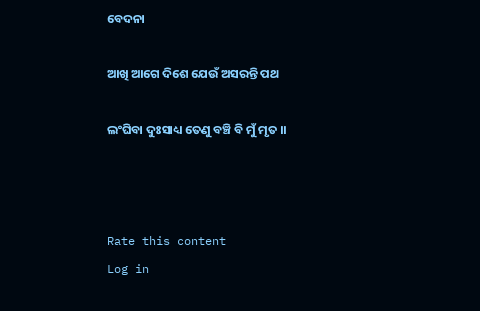ବେଦନା

ଆଖି ଆଗେ ଦିଶେ ଯେଉଁ ଅସରନ୍ତି ପଥ

ଲଂଘିବା ଦୁଃସାଧ୍ୟ ତେଣୁ ବଞ୍ଚି ବି ମୁଁ ମୃତ ।।



Rate this content
Log in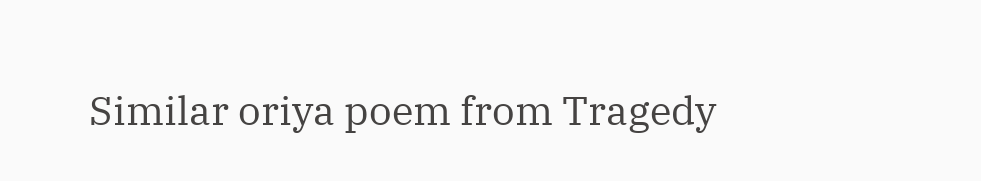Similar oriya poem from Tragedy